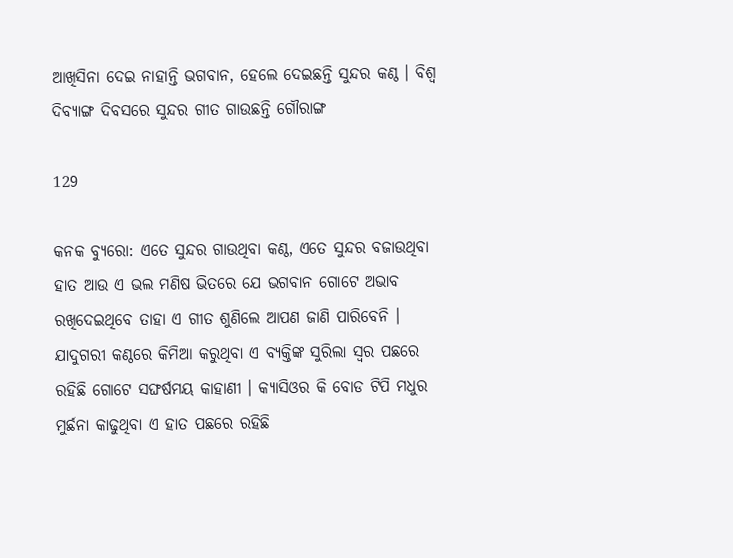ଆଖିସିନା ଦେଇ ନାହାନ୍ତି ଭଗବାନ, ହେଲେ ଦେଇଛନ୍ତି ସୁନ୍ଦର କଣ୍ଠ । ବିଶ୍ୱ ଦିବ୍ୟାଙ୍ଗ ଦିବସରେ ସୁନ୍ଦର ଗୀତ ଗାଉଛନ୍ତି ଗୌରାଙ୍ଗ

129

କନକ ବ୍ୟୁରୋ: ଏତେ ସୁନ୍ଦର ଗାଉଥିବା କଣ୍ଠ, ଏତେ ସୁନ୍ଦର ବଜାଉଥିବା ହାତ ଆଉ ଏ ଭଲ ମଣିଷ ଭିତରେ ଯେ ଭଗବାନ ଗୋଟେ ଅଭାବ ରଖିଦେଇଥିବେ ତାହା ଏ ଗୀତ ଶୁଣିଲେ ଆପଣ ଜାଣି ପାରିବେନି । ଯାଦୁଗରୀ କଣ୍ଠରେ କିମିଆ କରୁଥିବା ଏ ବ୍ୟକ୍ତିଙ୍କ ସୁରିଲା ସ୍ୱର ପଛରେ ରହିଛି ଗୋଟେ ସଙ୍ଘର୍ଷମୟ କାହାଣୀ । କ୍ୟାସିଓର କି ବୋଡ ଟିପି ମଧୁର ମୁର୍ଛନା କାଢୁଥିବା ଏ ହାତ ପଛରେ ରହିଛି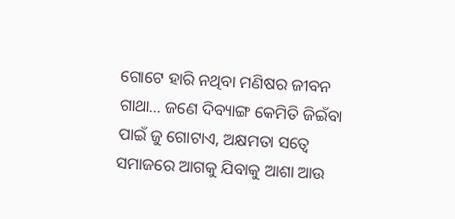ଗୋଟେ ହାରି ନଥିବା ମଣିଷର ଜୀବନ ଗାଥା… ଜଣେ ଦିବ୍ୟାଙ୍ଗ କେମିତି ଜିଇଁବା ପାଇଁ ଜୁ ଗୋଟାଏ, ଅକ୍ଷମତା ସତ୍ୱେ ସମାଜରେ ଆଗକୁ ଯିବାକୁ ଆଶା ଆଉ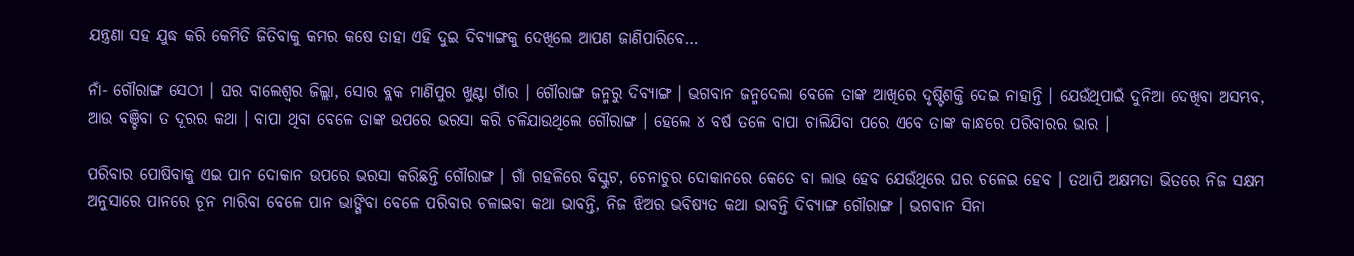ଯନ୍ତ୍ରଣା ସହ ଯୁଦ୍ଧ କରି କେମିତି ଜିତିବାକୁ କମର କଷେ ତାହା ଏହି ଦୁଇ ଦିବ୍ୟାଙ୍ଗକୁ ଦେଖିଲେ ଆପଣ ଜାଣିପାରିବେ…

ନାଁ- ଗୌରାଙ୍ଗ ସେଠୀ । ଘର ବାଲେଶ୍ୱର ଜିଲ୍ଲା, ସୋର ବ୍ଲକ ମାଣିପୁର ଖୁଣ୍ଟା ଗାଁର । ଗୌରାଙ୍ଗ ଜନ୍ମରୁ ଦିବ୍ୟାଙ୍ଗ । ଭଗବାନ ଜନ୍ମଦେଲା ବେଳେ ତାଙ୍କ ଆଖିରେ ଦୃଷ୍ଟିଶକ୍ତି ଦେଇ ନାହାନ୍ତି । ଯେଉଁଥିପାଇଁ ଦୁନିଆ ଦେଖିବା ଅସମ୍ଭବ, ଆଉ ବଞ୍ଚିବା ତ ଦୂରର କଥା । ବାପା ଥିବା ବେଳେ ତାଙ୍କ ଉପରେ ଭରସା କରି ଚଳିଯାଉଥିଲେ ଗୌରାଙ୍ଗ । ହେଲେ ୪ ବର୍ଷ ତଳେ ବାପା ଚାଲିଯିବା ପରେ ଏବେ ତାଙ୍କ କାନ୍ଧରେ ପରିବାରର ଭାର ।

ପରିବାର ପୋଷିବାକୁ ଏଇ ପାନ ଦୋକାନ ଉପରେ ଭରସା କରିଛନ୍ତି ଗୌରାଙ୍ଗ । ଗାଁ ଗହଳିରେ ବିସ୍କୁଟ, ଚେନାଚୁର ଦୋକାନରେ କେତେ ବା ଲାଭ ହେବ ଯେଉଁଥିରେ ଘର ଚଳେଇ ହେବ । ତଥାପି ଅକ୍ଷମତା ଭିତରେ ନିଜ ସକ୍ଷମ ଅନୁସାରେ ପାନରେ ଚୂନ ମାରିବା ବେଳେ ପାନ ଭାଙ୍ଗିବା ବେଳେ ପରିବାର ଚଳାଇବା କଥା ଭାବନ୍ତି, ନିଜ ଝିଅର ଭବିଷ୍ୟତ କଥା ଭାବନ୍ତି ଦିବ୍ୟାଙ୍ଗ ଗୌରାଙ୍ଗ । ଭଗବାନ ସିନା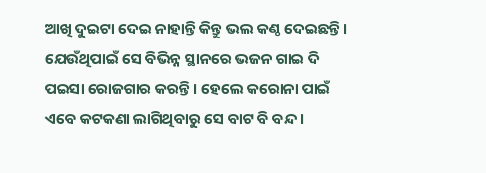ଆଖି ଦୁଇଟା ଦେଇ ନାହାନ୍ତି କିନ୍ତୁ ଭଲ କଣ୍ଠ ଦେଇଛନ୍ତି । ଯେଉଁଥିପାଇଁ ସେ ବିଭିନ୍ନ ସ୍ଥାନରେ ଭଜନ ଗାଇ ଦି ପଇସା ରୋଜଗାର କରନ୍ତି । ହେଲେ କରୋନା ପାଇଁ ଏବେ କଟକଣା ଲାଗିଥିବାରୁ ସେ ବାଟ ବି ବନ୍ଦ ।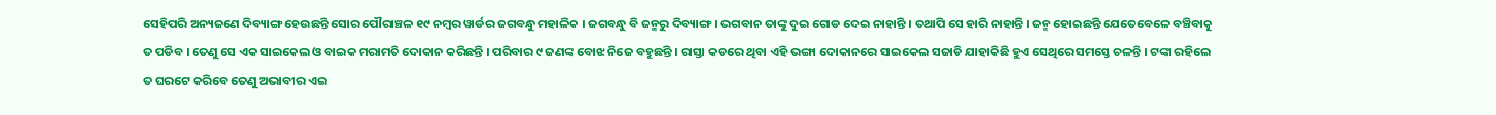ସେହିପରି ଅନ୍ୟଜଣେ ଦିବ୍ୟାଙ୍ଗ ହେଉଛନ୍ତି ସୋର ପୌରାଞ୍ଚଳ ୧୯ ନମ୍ବର ୱାର୍ଡର ଜଗବନ୍ଧୁ ମହାଳିକ । ଜଗବନ୍ଧୁ ବି ଜନ୍ମରୁ ଦିବ୍ୟାଙ୍ଗ । ଭଗବାନ ତାଙ୍କୁ ଦୁଇ ଗୋଡ ଦେଇ ନାହାନ୍ତି । ତଥାପି ସେ ହାରି ନାହାନ୍ତି । ଜନ୍ମ ହୋଇଛନ୍ତି ଯେତେବେଳେ ବଞ୍ଚିବାକୁ ତ ପଡିବ । ତେଣୁ ସେ ଏକ ସାଇକେଲ ଓ ବାଇକ ମରାମତି ଦୋକାନ କରିଛନ୍ତି । ପରିବାର ୯ ଜଣଙ୍କ ବୋଝ ନିଜେ ବହୁଛନ୍ତି । ରାସ୍ତା କଡରେ ଥିବା ଏହି ଭଙ୍ଗା ଦୋକାନରେ ସାଇକେଲ ସଜାଡି ଯାହାକିଛି ହୁଏ ସେଥିରେ ସମସ୍ତେ ଚଳନ୍ତି । ଟଙ୍କା ରହିଲେ ତ ଘରଟେ କରିବେ ତେଣୁ ଅଭାବୀର ଏଇ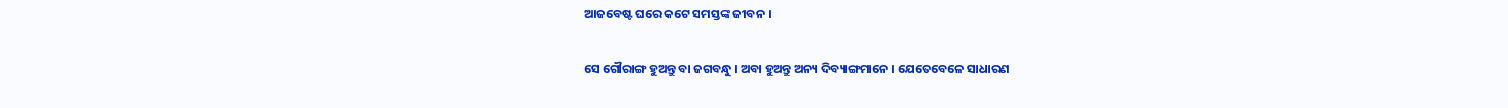ଆଜବେଷ୍ଟ ଘରେ କଟେ ସମସ୍ତଙ୍କ ଜୀବନ ।

ସେ ଗୌରାଙ୍ଗ ହୁଅନ୍ତୁ ବା ଜଗବନ୍ଧୁ । ଅବା ହୁଅନ୍ତୁ ଅନ୍ୟ ଦିବ୍ୟାଙ୍ଗମାନେ । ଯେତେବେଳେ ସାଧାରଣ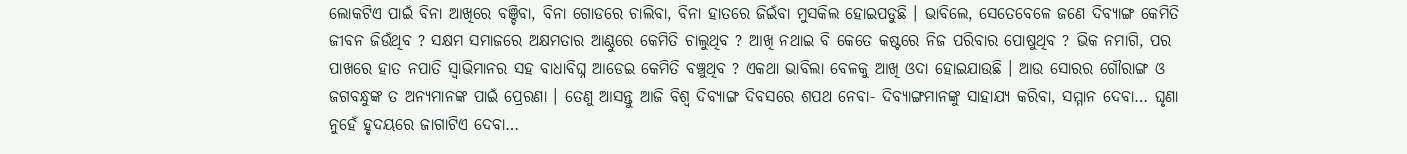ଲୋକଟିଏ ପାଇଁ ବିନା ଆଖିରେ ବଞ୍ଚିବା, ବିନା ଗୋଡରେ ଚାଲିବା, ବିନା ହାତରେ ଜିଇଁବା ମୁସକିଲ ହୋଇପଡୁଛି । ଭାବିଲେ, ସେତେବେଳେ ଜଣେ ଦିବ୍ୟାଙ୍ଗ କେମିତି ଜୀବନ ଜିଉଁଥିବ ? ସକ୍ଷମ ସମାଜରେ ଅକ୍ଷମତାର ଆଣ୍ଠୁରେ କେମିତି ଚାଲୁଥିବ ? ଆଖି ନଥାଇ ବି କେତେ କଷ୍ଟରେ ନିଜ ପରିବାର ପୋଷୁଥିବ ? ଭିକ ନମାଗି, ପର ପାଖରେ ହାତ ନପାତି ସ୍ୱାଭିମାନର ସହ ବାଧାବିଘ୍ନ ଆଡେଇ କେମିତି ବଞ୍ଚୁଥିବ ? ଏକଥା ଭାବିଲା ବେଳକୁ ଆଖି ଓଦା ହୋଇଯାଉଛି । ଆଉ ସୋରର ଗୌରାଙ୍ଗ ଓ ଜଗବନ୍ଧୁଙ୍କ ତ ଅନ୍ୟମାନଙ୍କ ପାଇଁ ପ୍ରେରଣା । ତେଣୁ ଆସନ୍ତୁ ଆଜି ବିଶ୍ୱ ଦିବ୍ୟାଙ୍ଗ ଦିବସରେ ଶପଥ ନେବା- ଦିବ୍ୟାଙ୍ଗମାନଙ୍କୁ ସାହାଯ୍ୟ କରିବା, ସମ୍ମାନ ଦେବା… ଘୃଣା ନୁହେଁ ହୃଦୟରେ ଜାଗାଟିଏ ଦେବା…